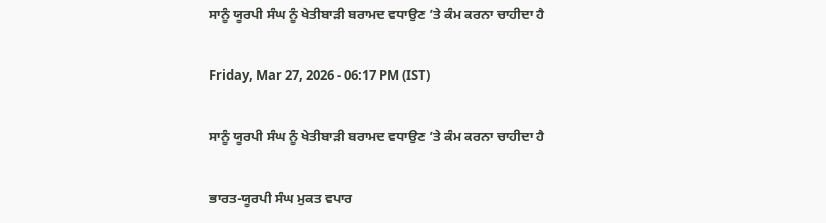ਸਾਨੂੰ ਯੂਰਪੀ ਸੰਘ ਨੂੰ ਖੇਤੀਬਾੜੀ ਬਰਾਮਦ ਵਧਾਉਣ ’ਤੇ ਕੰਮ ਕਰਨਾ ਚਾਹੀਦਾ ਹੈ

Friday, Mar 27, 2026 - 06:17 PM (IST)

ਸਾਨੂੰ ਯੂਰਪੀ ਸੰਘ ਨੂੰ ਖੇਤੀਬਾੜੀ ਬਰਾਮਦ ਵਧਾਉਣ ’ਤੇ ਕੰਮ ਕਰਨਾ ਚਾਹੀਦਾ ਹੈ

ਭਾਰਤ-ਯੂਰਪੀ ਸੰਘ ਮੁਕਤ ਵਪਾਰ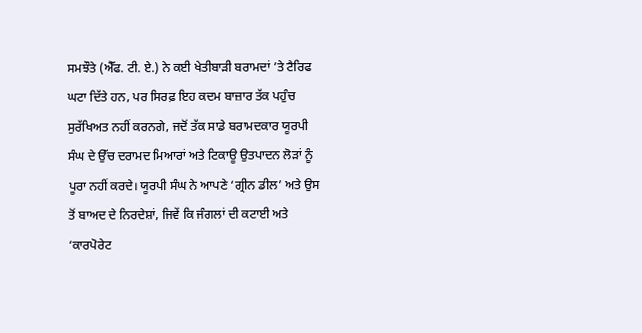ਸਮਝੌਤੇ (ਐੱਫ. ਟੀ. ਏ.) ਨੇ ਕਈ ਖੇਤੀਬਾੜੀ ਬਰਾਮਦਾਂ ’ਤੇ ਟੈਰਿਫ ਘਟਾ ਦਿੱਤੇ ਹਨ, ਪਰ ਸਿਰਫ਼ ਇਹ ਕਦਮ ਬਾਜ਼ਾਰ ਤੱਕ ਪਹੁੰਚ ਸੁਰੱਖਿਅਤ ਨਹੀਂ ਕਰਨਗੇ, ਜਦੋਂ ਤੱਕ ਸਾਡੇ ਬਰਾਮਦਕਾਰ ਯੂਰਪੀ ਸੰਘ ਦੇ ਉੱਚ ਦਰਾਮਦ ਮਿਆਰਾਂ ਅਤੇ ਟਿਕਾਊ ਉਤਪਾਦਨ ਲੋੜਾਂ ਨੂੰ ਪੂਰਾ ਨਹੀਂ ਕਰਦੇ। ਯੂਰਪੀ ਸੰਘ ਨੇ ਆਪਣੇ ‘ਗ੍ਰੀਨ ਡੀਲ’ ਅਤੇ ਉਸ ਤੋਂ ਬਾਅਦ ਦੇ ਨਿਰਦੇਸ਼ਾਂ, ਜਿਵੇਂ ਕਿ ਜੰਗਲਾਂ ਦੀ ਕਟਾਈ ਅਤੇ ‘ਕਾਰਪੋਰੇਟ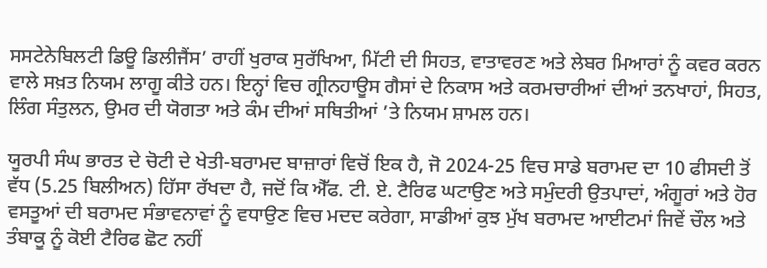ਸਸਟੇਨੇਬਿਲਟੀ ਡਿਊ ਡਿਲੀਜੈਂਸ’ ਰਾਹੀਂ ਖੁਰਾਕ ਸੁਰੱਖਿਆ, ਮਿੱਟੀ ਦੀ ਸਿਹਤ, ਵਾਤਾਵਰਣ ਅਤੇ ਲੇਬਰ ਮਿਆਰਾਂ ਨੂੰ ਕਵਰ ਕਰਨ ਵਾਲੇ ਸਖ਼ਤ ਨਿਯਮ ਲਾਗੂ ਕੀਤੇ ਹਨ। ਇਨ੍ਹਾਂ ਵਿਚ ਗ੍ਰੀਨਹਾਊਸ ਗੈਸਾਂ ਦੇ ਨਿਕਾਸ ਅਤੇ ਕਰਮਚਾਰੀਆਂ ਦੀਆਂ ਤਨਖਾਹਾਂ, ਸਿਹਤ, ਲਿੰਗ ਸੰਤੁਲਨ, ਉਮਰ ਦੀ ਯੋਗਤਾ ਅਤੇ ਕੰਮ ਦੀਆਂ ਸਥਿਤੀਆਂ ’ਤੇ ਨਿਯਮ ਸ਼ਾਮਲ ਹਨ।

ਯੂਰਪੀ ਸੰਘ ਭਾਰਤ ਦੇ ਚੋਟੀ ਦੇ ਖੇਤੀ-ਬਰਾਮਦ ਬਾਜ਼ਾਰਾਂ ਵਿਚੋਂ ਇਕ ਹੈ, ਜੋ 2024-25 ਵਿਚ ਸਾਡੇ ਬਰਾਮਦ ਦਾ 10 ਫੀਸਦੀ ਤੋਂ ਵੱਧ (5.25 ਬਿਲੀਅਨ) ਹਿੱਸਾ ਰੱਖਦਾ ਹੈ, ਜਦੋਂ ਕਿ ਐੱਫ. ਟੀ. ਏ. ਟੈਰਿਫ ਘਟਾਉਣ ਅਤੇ ਸਮੁੰਦਰੀ ਉਤਪਾਦਾਂ, ਅੰਗੂਰਾਂ ਅਤੇ ਹੋਰ ਵਸਤੂਆਂ ਦੀ ਬਰਾਮਦ ਸੰਭਾਵਨਾਵਾਂ ਨੂੰ ਵਧਾਉਣ ਵਿਚ ਮਦਦ ਕਰੇਗਾ, ਸਾਡੀਆਂ ਕੁਝ ਮੁੱਖ ਬਰਾਮਦ ਆਈਟਮਾਂ ਜਿਵੇਂ ਚੌਲ ਅਤੇ ਤੰਬਾਕੂ ਨੂੰ ਕੋਈ ਟੈਰਿਫ ਛੋਟ ਨਹੀਂ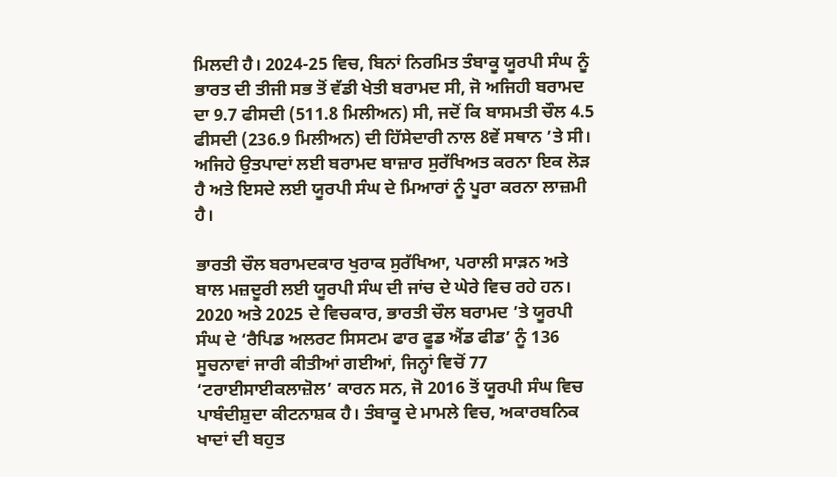ਮਿਲਦੀ ਹੈ। 2024-25 ਵਿਚ, ਬਿਨਾਂ ਨਿਰਮਿਤ ਤੰਬਾਕੂ ਯੂਰਪੀ ਸੰਘ ਨੂੰ ਭਾਰਤ ਦੀ ਤੀਜੀ ਸਭ ਤੋਂ ਵੱਡੀ ਖੇਤੀ ਬਰਾਮਦ ਸੀ, ਜੋ ਅਜਿਹੀ ਬਰਾਮਦ ਦਾ 9.7 ਫੀਸਦੀ (511.8 ਮਿਲੀਅਨ) ਸੀ, ਜਦੋਂ ਕਿ ਬਾਸਮਤੀ ਚੌਲ 4.5 ਫੀਸਦੀ (236.9 ਮਿਲੀਅਨ) ਦੀ ਹਿੱਸੇਦਾਰੀ ਨਾਲ 8ਵੇਂ ਸਥਾਨ ’ਤੇ ਸੀ। ਅਜਿਹੇ ਉਤਪਾਦਾਂ ਲਈ ਬਰਾਮਦ ਬਾਜ਼ਾਰ ਸੁਰੱਖਿਅਤ ਕਰਨਾ ਇਕ ਲੋੜ ਹੈ ਅਤੇ ਇਸਦੇ ਲਈ ਯੂਰਪੀ ਸੰਘ ਦੇ ਮਿਆਰਾਂ ਨੂੰ ਪੂਰਾ ਕਰਨਾ ਲਾਜ਼ਮੀ ਹੈ।

ਭਾਰਤੀ ਚੌਲ ਬਰਾਮਦਕਾਰ ਖੁਰਾਕ ਸੁਰੱਖਿਆ, ਪਰਾਲੀ ਸਾੜਨ ਅਤੇ ਬਾਲ ਮਜ਼ਦੂਰੀ ਲਈ ਯੂਰਪੀ ਸੰਘ ਦੀ ਜਾਂਚ ਦੇ ਘੇਰੇ ਵਿਚ ਰਹੇ ਹਨ। 2020 ਅਤੇ 2025 ਦੇ ਵਿਚਕਾਰ, ਭਾਰਤੀ ਚੌਲ ਬਰਾਮਦ ’ਤੇ ਯੂਰਪੀ ਸੰਘ ਦੇ ‘ਰੈਪਿਡ ਅਲਰਟ ਸਿਸਟਮ ਫਾਰ ਫੂਡ ਐਂਡ ਫੀਡ’ ਨੂੰ 136 ਸੂਚਨਾਵਾਂ ਜਾਰੀ ਕੀਤੀਆਂ ਗਈਆਂ, ਜਿਨ੍ਹਾਂ ਵਿਚੋਂ 77 ‘ਟਰਾਈਸਾਈਕਲਾਜ਼ੋਲ’ ਕਾਰਨ ਸਨ, ਜੋ 2016 ਤੋਂ ਯੂਰਪੀ ਸੰਘ ਵਿਚ ਪਾਬੰਦੀਸ਼ੁਦਾ ਕੀਟਨਾਸ਼ਕ ਹੈ। ਤੰਬਾਕੂ ਦੇ ਮਾਮਲੇ ਵਿਚ, ਅਕਾਰਬਨਿਕ ਖਾਦਾਂ ਦੀ ਬਹੁਤ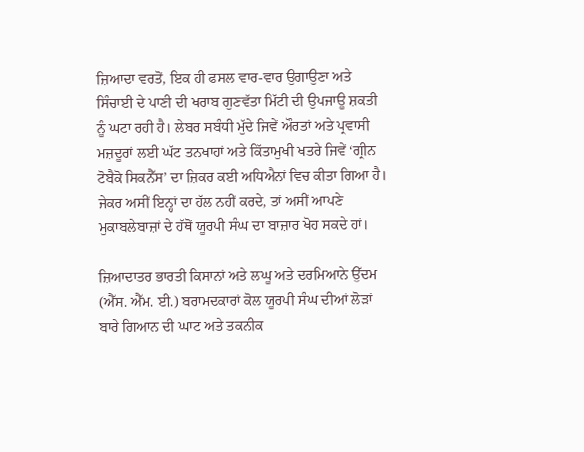ਜ਼ਿਆਦਾ ਵਰਤੋਂ, ਇਕ ਹੀ ਫਸਲ ਵਾਰ-ਵਾਰ ਉਗਾਉਣਾ ਅਤੇ ਸਿੰਚਾਈ ਦੇ ਪਾਣੀ ਦੀ ਖਰਾਬ ਗੁਣਵੱਤਾ ਮਿੱਟੀ ਦੀ ਉਪਜਾਊ ਸ਼ਕਤੀ ਨੂੰ ਘਟਾ ਰਹੀ ਹੈ। ਲੇਬਰ ਸਬੰਧੀ ਮੁੱਦੇ ਜਿਵੇਂ ਔਰਤਾਂ ਅਤੇ ਪ੍ਰਵਾਸੀ ਮਜ਼ਦੂਰਾਂ ਲਈ ਘੱਟ ਤਨਖਾਹਾਂ ਅਤੇ ਕਿੱਤਾਮੁਖੀ ਖਤਰੇ ਜਿਵੇਂ ‘ਗ੍ਰੀਨ ਟੋਬੈਕੋ ਸਿਕਨੈੱਸ’ ਦਾ ਜ਼ਿਕਰ ਕਈ ਅਧਿਐਨਾਂ ਵਿਚ ਕੀਤਾ ਗਿਆ ਹੈ। ਜੇਕਰ ਅਸੀਂ ਇਨ੍ਹਾਂ ਦਾ ਹੱਲ ਨਹੀਂ ਕਰਦੇ, ਤਾਂ ਅਸੀਂ ਆਪਣੇ ਮੁਕਾਬਲੇਬਾਜ਼ਾਂ ਦੇ ਹੱਥੋਂ ਯੂਰਪੀ ਸੰਘ ਦਾ ਬਾਜ਼ਾਰ ਖੋਹ ਸਕਦੇ ਹਾਂ।

ਜ਼ਿਆਦਾਤਰ ਭਾਰਤੀ ਕਿਸਾਨਾਂ ਅਤੇ ਲਘੂ ਅਤੇ ਦਰਮਿਆਨੇ ਉੱਦਮ (ਐੱਸ. ਐੱਮ. ਈ.) ਬਰਾਮਦਕਾਰਾਂ ਕੋਲ ਯੂਰਪੀ ਸੰਘ ਦੀਆਂ ਲੋੜਾਂ ਬਾਰੇ ਗਿਆਨ ਦੀ ਘਾਟ ਅਤੇ ਤਕਨੀਕ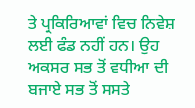ਤੇ ਪ੍ਰਕਿਰਿਆਵਾਂ ਵਿਚ ਨਿਵੇਸ਼ ਲਈ ਫੰਡ ਨਹੀਂ ਹਨ। ਉਹ ਅਕਸਰ ਸਭ ਤੋਂ ਵਧੀਆ ਦੀ ਬਜਾਏ ਸਭ ਤੋਂ ਸਸਤੇ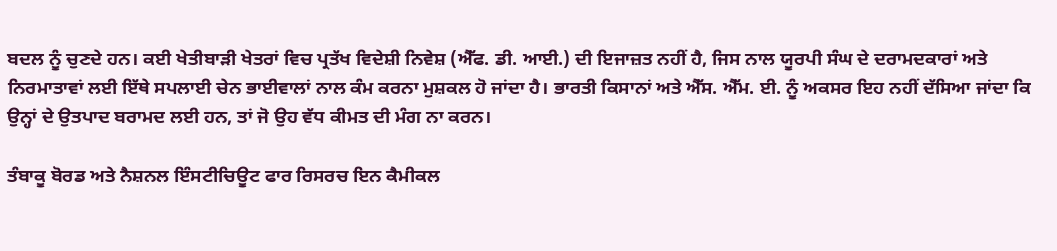ਬਦਲ ਨੂੰ ਚੁਣਦੇ ਹਨ। ਕਈ ਖੇਤੀਬਾੜੀ ਖੇਤਰਾਂ ਵਿਚ ਪ੍ਰਤੱਖ ਵਿਦੇਸ਼ੀ ਨਿਵੇਸ਼ (ਐੱਫ. ਡੀ. ਆਈ.) ਦੀ ਇਜਾਜ਼ਤ ਨਹੀਂ ਹੈ, ਜਿਸ ਨਾਲ ਯੂਰਪੀ ਸੰਘ ਦੇ ਦਰਾਮਦਕਾਰਾਂ ਅਤੇ ਨਿਰਮਾਤਾਵਾਂ ਲਈ ਇੱਥੇ ਸਪਲਾਈ ਚੇਨ ਭਾਈਵਾਲਾਂ ਨਾਲ ਕੰਮ ਕਰਨਾ ਮੁਸ਼ਕਲ ਹੋ ਜਾਂਦਾ ਹੈ। ਭਾਰਤੀ ਕਿਸਾਨਾਂ ਅਤੇ ਐੱਸ. ਐੱਮ. ਈ. ਨੂੰ ਅਕਸਰ ਇਹ ਨਹੀਂ ਦੱਸਿਆ ਜਾਂਦਾ ਕਿ ਉਨ੍ਹਾਂ ਦੇ ਉਤਪਾਦ ਬਰਾਮਦ ਲਈ ਹਨ, ਤਾਂ ਜੋ ਉਹ ਵੱਧ ਕੀਮਤ ਦੀ ਮੰਗ ਨਾ ਕਰਨ।

ਤੰਬਾਕੂ ਬੋਰਡ ਅਤੇ ਨੈਸ਼ਨਲ ਇੰਸਟੀਚਿਊਟ ਫਾਰ ਰਿਸਰਚ ਇਨ ਕੈਮੀਕਲ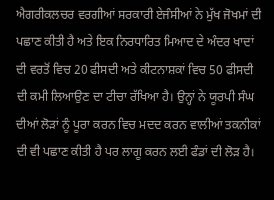ਐਗਰੀਕਲਚਰ ਵਰਗੀਆਂ ਸਰਕਾਰੀ ਏਜੰਸੀਆਂ ਨੇ ਮੁੱਖ ਜੋਖਮਾਂ ਦੀ ਪਛਾਣ ਕੀਤੀ ਹੈ ਅਤੇ ਇਕ ਨਿਰਧਾਰਿਤ ਮਿਆਦ ਦੇ ਅੰਦਰ ਖਾਦਾਂ ਦੀ ਵਰਤੋਂ ਵਿਚ 20 ਫੀਸਦੀ ਅਤੇ ਕੀਟਨਾਸ਼ਕਾਂ ਵਿਚ 50 ਫੀਸਦੀ ਦੀ ਕਮੀ ਲਿਆਉਣ ਦਾ ਟੀਚਾ ਰੱਖਿਆ ਹੈ। ਉਨ੍ਹਾਂ ਨੇ ਯੂਰਪੀ ਸੰਘ ਦੀਆਂ ਲੋੜਾਂ ਨੂੰ ਪੂਰਾ ਕਰਨ ਵਿਚ ਮਦਦ ਕਰਨ ਵਾਲੀਆਂ ਤਕਨੀਕਾਂ ਦੀ ਵੀ ਪਛਾਣ ਕੀਤੀ ਹੈ ਪਰ ਲਾਗੂ ਕਰਨ ਲਈ ਫੰਡਾਂ ਦੀ ਲੋੜ ਹੈ।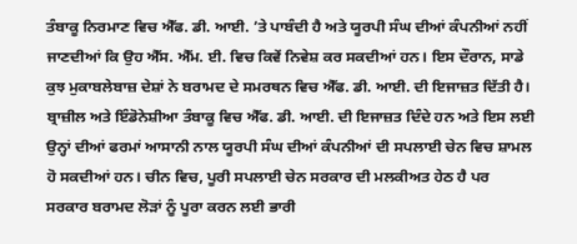ਤੰਬਾਕੂ ਨਿਰਮਾਣ ਵਿਚ ਐੱਫ. ਡੀ. ਆਈ. ’ਤੇ ਪਾਬੰਦੀ ਹੈ ਅਤੇ ਯੂਰਪੀ ਸੰਘ ਦੀਆਂ ਕੰਪਨੀਆਂ ਨਹੀਂ ਜਾਣਦੀਆਂ ਕਿ ਉਹ ਐੱਸ. ਐੱਮ. ਈ. ਵਿਚ ਕਿਵੇਂ ਨਿਵੇਸ਼ ਕਰ ਸਕਦੀਆਂ ਹਨ। ਇਸ ਦੌਰਾਨ, ਸਾਡੇ ਕੁਝ ਮੁਕਾਬਲੇਬਾਜ਼ ਦੇਸ਼ਾਂ ਨੇ ਬਰਾਮਦ ਦੇ ਸਮਰਥਨ ਵਿਚ ਐੱਫ. ਡੀ. ਆਈ. ਦੀ ਇਜਾਜ਼ਤ ਦਿੱਤੀ ਹੈ। ਬ੍ਰਾਜ਼ੀਲ ਅਤੇ ਇੰਡੋਨੇਸ਼ੀਆ ਤੰਬਾਕੂ ਵਿਚ ਐੱਫ. ਡੀ. ਆਈ. ਦੀ ਇਜਾਜ਼ਤ ਦਿੰਦੇ ਹਨ ਅਤੇ ਇਸ ਲਈ ਉਨ੍ਹਾਂ ਦੀਆਂ ਫਰਮਾਂ ਆਸਾਨੀ ਨਾਲ ਯੂਰਪੀ ਸੰਘ ਦੀਆਂ ਕੰਪਨੀਆਂ ਦੀ ਸਪਲਾਈ ਚੇਨ ਵਿਚ ਸ਼ਾਮਲ ਹੋ ਸਕਦੀਆਂ ਹਨ। ਚੀਨ ਵਿਚ, ਪੂਰੀ ਸਪਲਾਈ ਚੇਨ ਸਰਕਾਰ ਦੀ ਮਲਕੀਅਤ ਹੇਠ ਹੈ ਪਰ ਸਰਕਾਰ ਬਰਾਮਦ ਲੋੜਾਂ ਨੂੰ ਪੂਰਾ ਕਰਨ ਲਈ ਭਾਰੀ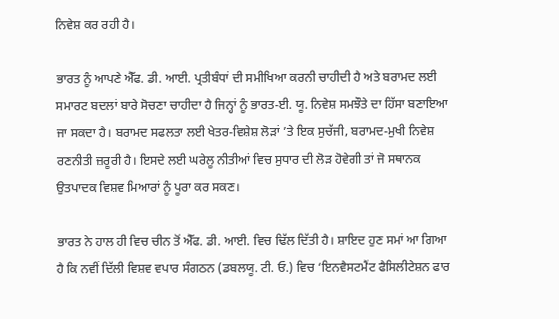ਨਿਵੇਸ਼ ਕਰ ਰਹੀ ਹੈ।

ਭਾਰਤ ਨੂੰ ਆਪਣੇ ਐੱਫ. ਡੀ. ਆਈ. ਪ੍ਰਤੀਬੰਧਾਂ ਦੀ ਸਮੀਖਿਆ ਕਰਨੀ ਚਾਹੀਦੀ ਹੈ ਅਤੇ ਬਰਾਮਦ ਲਈ ਸਮਾਰਟ ਬਦਲਾਂ ਬਾਰੇ ਸੋਚਣਾ ਚਾਹੀਦਾ ਹੈ ਜਿਨ੍ਹਾਂ ਨੂੰ ਭਾਰਤ-ਈ. ਯੂ. ਨਿਵੇਸ਼ ਸਮਝੌਤੇ ਦਾ ਹਿੱਸਾ ਬਣਾਇਆ ਜਾ ਸਕਦਾ ਹੈ। ਬਰਾਮਦ ਸਫਲਤਾ ਲਈ ਖੇਤਰ-ਵਿਸ਼ੇਸ਼ ਲੋੜਾਂ ’ਤੇ ਇਕ ਸੁਚੱਜੀ, ਬਰਾਮਦ-ਮੁਖੀ ਨਿਵੇਸ਼ ਰਣਨੀਤੀ ਜ਼ਰੂਰੀ ਹੈ। ਇਸਦੇ ਲਈ ਘਰੇਲੂ ਨੀਤੀਆਂ ਵਿਚ ਸੁਧਾਰ ਦੀ ਲੋੜ ਹੋਵੇਗੀ ਤਾਂ ਜੋ ਸਥਾਨਕ ਉਤਪਾਦਕ ਵਿਸ਼ਵ ਮਿਆਰਾਂ ਨੂੰ ਪੂਰਾ ਕਰ ਸਕਣ।

ਭਾਰਤ ਨੇ ਹਾਲ ਹੀ ਵਿਚ ਚੀਨ ਤੋਂ ਐੱਫ. ਡੀ. ਆਈ. ਵਿਚ ਢਿੱਲ ਦਿੱਤੀ ਹੈ। ਸ਼ਾਇਦ ਹੁਣ ਸਮਾਂ ਆ ਗਿਆ ਹੈ ਕਿ ਨਵੀਂ ਦਿੱਲੀ ਵਿਸ਼ਵ ਵਪਾਰ ਸੰਗਠਨ (ਡਬਲਯੂ. ਟੀ. ਓ.) ਵਿਚ ‘ਇਨਵੈਸਟਮੈਂਟ ਫੈਸਿਲੀਟੇਸ਼ਨ ਫਾਰ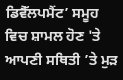ਡਿਵੈੱਲਪਮੈਂਟ’ ਸਮੂਹ ਵਿਚ ਸ਼ਾਮਲ ਹੋਣ 'ਤੇ ਆਪਣੀ ਸਥਿਤੀ ’ਤੇ ਮੁੜ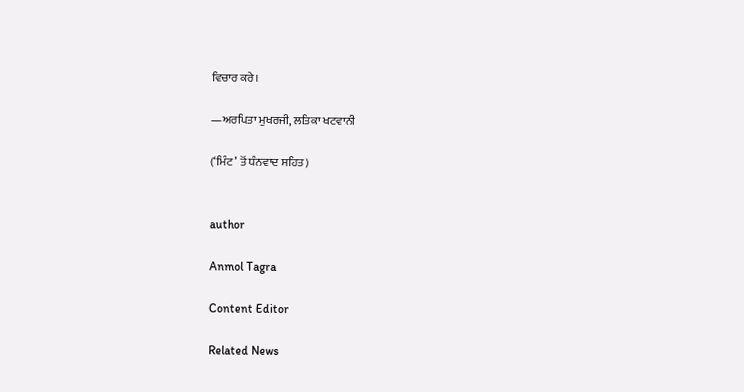ਵਿਚਾਰ ਕਰੇ।

—ਅਰਪਿਤਾ ਮੁਖਰਜੀ, ਲਤਿਕਾ ਖਟਵਾਨੀ

(‘ਮਿੰਟ’ ਤੋਂ ਧੰਨਵਾਦ ਸਹਿਤ)


author

Anmol Tagra

Content Editor

Related News